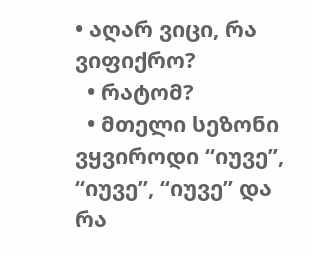• აღარ ვიცი, რა ვიფიქრო?
  • რატომ?
  • მთელი სეზონი ვყვიროდი “იუვე”, “იუვე”, “იუვე” და რა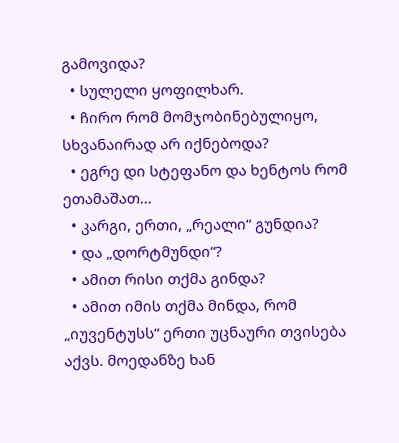გამოვიდა?
  • სულელი ყოფილხარ.
  • ჩირო რომ მომჯობინებულიყო, სხვანაირად არ იქნებოდა?
  • ეგრე დი სტეფანო და ხენტოს რომ ეთამაშათ…
  • კარგი, ერთი, „რეალი“ გუნდია?
  • და „დორტმუნდი“?
  • ამით რისი თქმა გინდა?
  • ამით იმის თქმა მინდა, რომ „იუვენტუსს“ ერთი უცნაური თვისება აქვს. მოედანზე ხან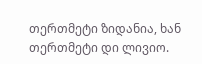თერთმეტი ზიდანია, ხან თერთმეტი დი ლივიო.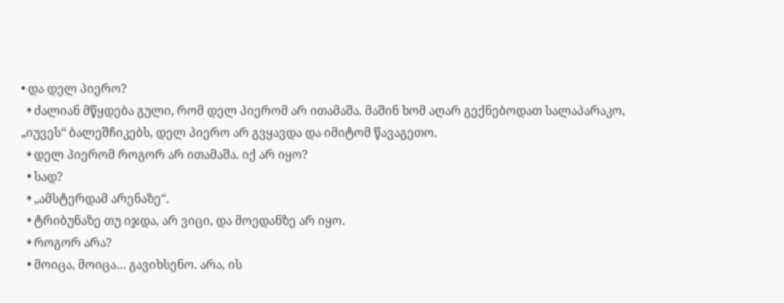• და დელ პიერო?
  • ძალიან მწყდება გული, რომ დელ პიერომ არ ითამაშა. მაშინ ხომ აღარ გექნებოდათ სალაპარაკო, „იუვეს“ ბალეშჩიკებს, დელ პიერო არ გვყავდა და იმიტომ წავაგეთო.
  • დელ პიერომ როგორ არ ითამაშა. იქ არ იყო?
  • სად?
  • „ამსტერდამ არენაზე“.
  • ტრიბუნაზე თუ იჯდა, არ ვიცი, და მოედანზე არ იყო.
  • როგორ არა?
  • მოიცა, მოიცა… გავიხსენო. არა, ის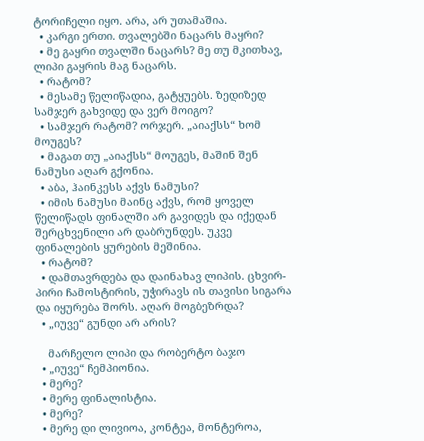ტორიჩელი იყო. არა, არ უთამაშია.
  • კარგი ერთი. თვალებში ნაცარს მაყრი?
  • მე გაყრი თვალში ნაცარს? მე თუ მკითხავ, ლიპი გაყრის მაგ ნაცარს.
  • რატომ?
  • მესამე წელიწადია, გატყუებს. ზედიზედ სამჯერ გახვიდე და ვერ მოიგო?
  • სამჯერ რატომ? ორჯერ. „აიაქსს“ ხომ მოუგეს?
  • მაგათ თუ „აიაქსს“ მოუგეს, მაშინ შენ ნამუსი აღარ გქონია.
  • აბა, ჰაინკესს აქვს ნამუსი?
  • იმის ნამუსი მაინც აქვს, რომ ყოველ წელიწადს ფინალში არ გავიდეს და იქედან შერცხვენილი არ დაბრუნდეს. უკვე ფინალების ყურების მეშინია.
  • რატომ?
  • დამთავრდება და დაინახავ ლიპის. ცხვირ-პირი ჩამოსტირის, უჭირავს ის თავისი სიგარა და იყურება შორს. აღარ მოგბეზრდა?
  • „იუვე“ გუნდი არ არის?

    მარჩელო ლიპი და რობერტო ბაჯო
  • „იუვე“ ჩემპიონია.
  • მერე?
  • მერე ფინალისტია.
  • მერე?
  • მერე დი ლივიოა, კონტეა, მონტეროა,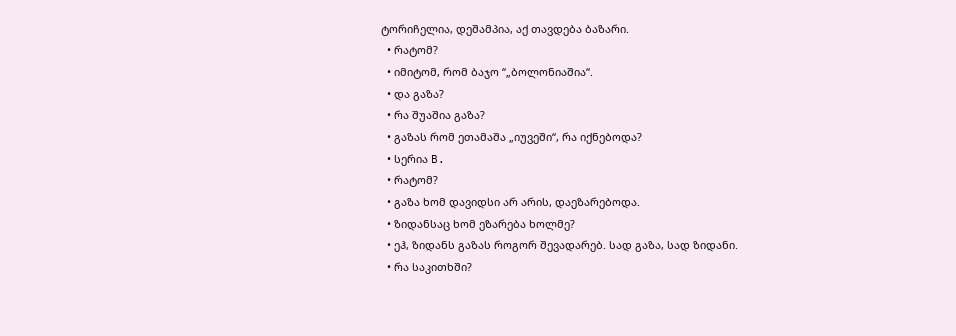ტორიჩელია, დეშამპია, აქ თავდება ბაზარი.
  • რატომ?
  • იმიტომ, რომ ბაჯო “„ბოლონიაშია“.
  • და გაზა?
  • რა შუაშია გაზა?
  • გაზას რომ ეთამაშა „იუვეში“, რა იქნებოდა?
  • სერია B.
  • რატომ?
  • გაზა ხომ დავიდსი არ არის, დაეზარებოდა.
  • ზიდანსაც ხომ ეზარება ხოლმე?
  • ეჰ, ზიდანს გაზას როგორ შევადარებ. სად გაზა, სად ზიდანი.
  • რა საკითხში?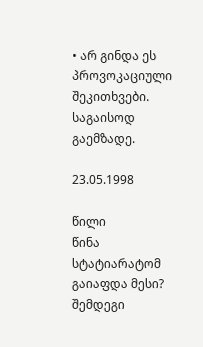• არ გინდა ეს პროვოკაციული შეკითხვები. საგაისოდ გაემზადე.

23.05.1998

წილი
წინა სტატიარატომ გაიაფდა მესი?
შემდეგი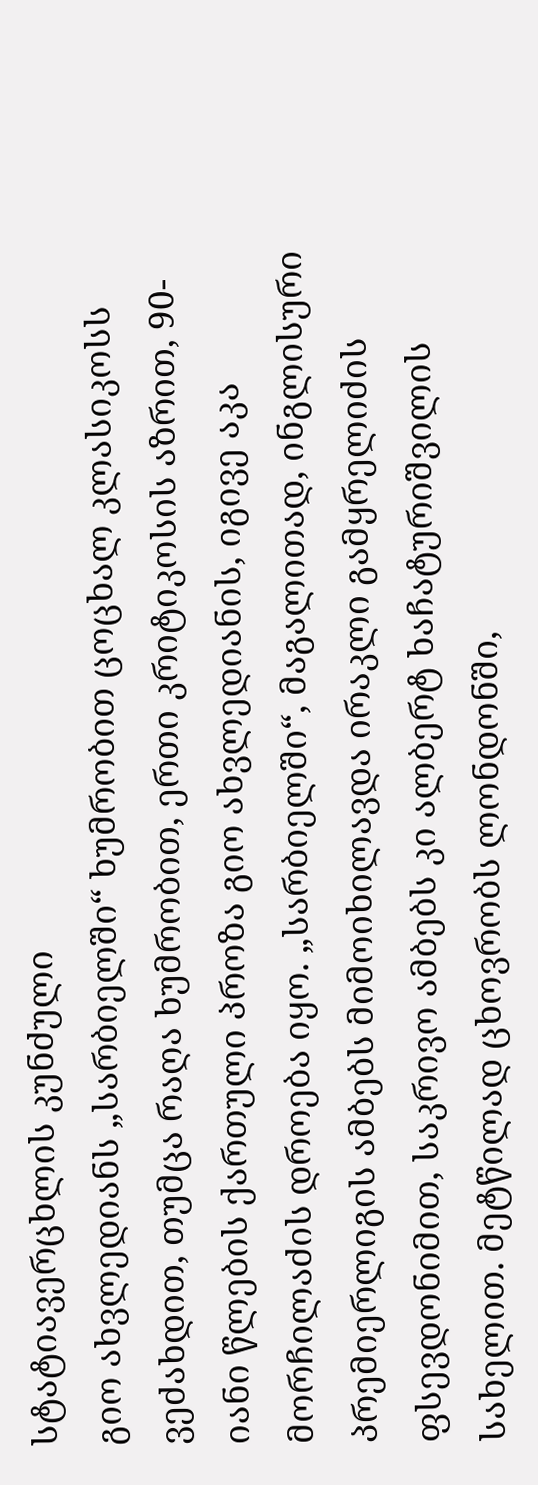სტატიავერცხლის კუნძული
გიო ახვლედიანს „სარბიელში“ ხუმრობით ცოცხალ კლასიკოსს ვეძახდით, თუმცა რაღა ხუმრობით, ერთი კრიტიკოსის აზრით, 90-იანი წლების ქართული პროზა გიო ახვლედიანის, იგივე აკა მორჩილაძის დროება იყო. „სარბიელში“, მაგალითად, ინგლისური პრემიერლიგის ამბებს მიმოიხილავდა ირაკლი გამყრელიძის ფსევდონიმით, საკრივო ამბებს კი ალბერტ ხაჩატურიშვილის სახელით. მეტწილად ცხოვრობს ლონდონში,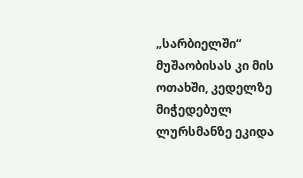„სარბიელში“ მუშაობისას კი მის ოთახში, კედელზე მიჭედებულ ლურსმანზე ეკიდა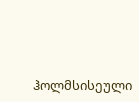ჰოლმსისეული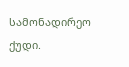სამონადირეო ქუდი.